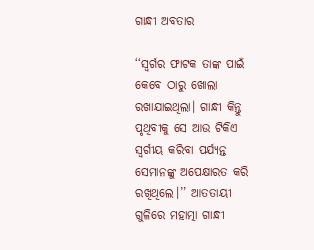ଗାନ୍ଧୀ ଅବତାର

‘‘ସ୍ବର୍ଗର ଫାଟକ ତାଙ୍କ ପାଇଁ କେବେ ଠାରୁ ଖୋଲା ରଖାଯାଇଥିଲା। ଗାନ୍ଧୀ କିନ୍ତୁ ପୃଥିବୀକୁ ସେ ଆଉ ଟିକିଏ ସ୍ବର୍ଗୀୟ କରିବା ପର୍ଯ୍ୟନ୍ତ ସେମାନଙ୍କୁ ଅପେକ୍ଷାରତ କରି ରଖିଥିଲେ।’’ ଆତତାୟୀ ଗୁଳିରେ ମହାତ୍ମା ଗାନ୍ଧୀ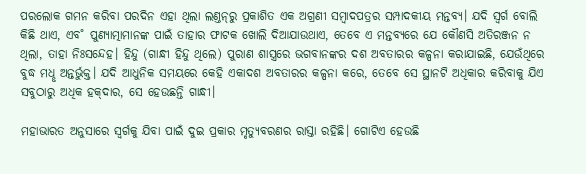ପରଲୋକ ଗମନ କରିବା ପରଦିନ ଏହା ଥିଲା ଲଣ୍ତନ୍‌ରୁ ପ୍ରକାଶିତ ଏକ ଅଗ୍ରଣୀ ସମ୍ବାଦପତ୍ରର ସମ୍ପାଦକୀୟ ମନ୍ତବ୍ୟ। ଯଦି ସ୍ବର୍ଗ ବୋଲି କିଛି ଥାଏ, ଏବ˚ ପୁଣ୍ୟାତ୍ମାମାନଙ୍କ ପାଇଁ ତାହାର ଫାଟକ ଖୋଲି ଦିଆଯାଉଥାଏ, ତେବେ ଏ ମନ୍ତବ୍ୟରେ ଯେ କୌଣସି ଅତିରଞ୍ଜନ ନ ଥିଲା, ତାହା ନିଃସନ୍ଦେହ। ହିନ୍ଦୁ (ଗାନ୍ଧୀ ହିନ୍ଦୁ ଥିଲେ) ପୁରାଣ ଶାସ୍ତ୍ରରେ ଭଗବାନଙ୍କର ଦଶ ଅବତାରର କଳ୍ପନା କରାଯାଇଛି, ଯେଉଁଥିରେ ବୁଦ୍ଧ ମଧୢ ଅନ୍ତର୍ଭୁକ୍ତ। ଯଦି ଆଧୁନିକ ସମୟରେ କେହି ଏକାଦଶ ଅବତାରର କଳ୍ପନା କରେ, ତେବେ ସେ ସ୍ଥାନଟି ଅଧିକାର କରିବାକୁ ଯିଏ ସବୁଠାରୁ ଅଧିକ ହକ୍‌ଦାର, ସେ ହେଉଛନ୍ତି ଗାନ୍ଧୀ।

ମହାଭାରତ ଅନୁସାରେ ସ୍ବର୍ଗକୁ ଯିବା ପାଇଁ ଦୁଇ ପ୍ରକାର ମୃତ୍ୟୁବରଣର ରାସ୍ତା ରହିଛି। ଗୋଟିଏ ହେଉଛି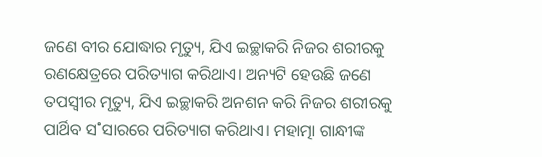ଜଣେ ବୀର ଯୋଦ୍ଧାର ମୃତ୍ୟୁ, ଯିଏ ଇଚ୍ଛାକରି ନିଜର ଶରୀରକୁ ରଣକ୍ଷେତ୍ରରେ ପରିତ୍ୟାଗ କରିଥାଏ। ଅନ୍ୟଟି ହେଉଛି ଜଣେ ତପସ୍ବୀର ମୃତ୍ୟୁ, ଯିଏ ଇଚ୍ଛାକରି ଅନଶନ କରି ନିଜର ଶରୀରକୁ ପାର୍ଥିବ ସ˚ସାରରେ ପରିତ୍ୟାଗ କରିଥାଏ। ମହାତ୍ମା ଗାନ୍ଧୀଙ୍କ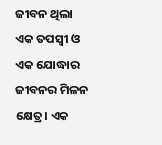ଜୀବନ ଥିଲା ଏକ ତପସ୍ବୀ ଓ ଏକ ଯୋଦ୍ଧାର ଜୀବନର ମିଳନ କ୍ଷେତ୍ର। ଏକ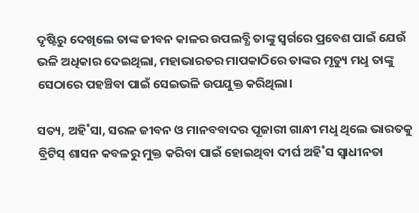ଦୃଷ୍ଟିରୁ ଦେଖିଲେ ତାଙ୍କ ଜୀବନ କାଳର ଉପଲବ୍ଧି ତାଙ୍କୁ ସ୍ବର୍ଗରେ ପ୍ରବେଶ ପାଇଁ ଯେଉଁ ଭଳି ଅଧିକାର ଦେଇଥିଲା, ମହାଭାରତର ମାପକାଠିରେ ତାଙ୍କର ମୃତ୍ୟୁ ମଧୢ ତାଙ୍କୁ ସେଠାରେ ପହଞ୍ଚିବା ପାଇଁ ସେଇଭଳି ଉପଯୁକ୍ତ କରିଥିଲା।

ସତ୍ୟ, ଅହି˚ସା, ସରଳ ଜୀବନ ଓ ମାନବବାଦର ପୂଜାରୀ ଗାନ୍ଧୀ ମଧୢ ଥିଲେ ଭାରତକୁ ବ୍ରିଟିସ୍‌ ଶାସନ କବଳରୁ ମୁକ୍ତ କରିବା ପାଇଁ ହୋଇଥିବା ଦୀର୍ଘ ଅହି˚ସ ସ୍ବାଧୀନତା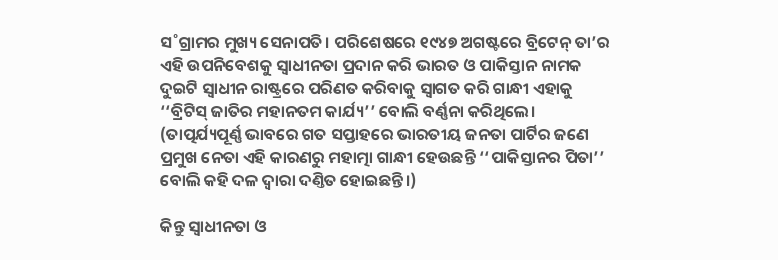ସ˚ଗ୍ରାମର ମୁଖ୍ୟ ସେନାପତି। ପରିଶେଷରେ ୧୯୪୭ ଅଗଷ୍ଟରେ ବ୍ରିଟେନ୍‌ ତା’ର ଏହି ଉପନିବେଶକୁ ସ୍ବାଧୀନତା ପ୍ରଦାନ କରି ଭାରତ ଓ ପାକିସ୍ତାନ ନାମକ ଦୁଇଟି ସ୍ବାଧୀନ ରାଷ୍ଟ୍ରରେ ପରିଣତ କରିବାକୁ ସ୍ବାଗତ କରି ଗାନ୍ଧୀ ଏହାକୁ ‘‘ବ୍ରିଟିସ୍‌ ଜାତିର ମହାନତମ କାର୍ଯ୍ୟ’’ ବୋଲି ବର୍ଣ୍ଣନା କରିଥିଲେ। (ତାତ୍ପର୍ଯ୍ୟପୂର୍ଣ୍ଣ ଭାବରେ ଗତ ସପ୍ତାହରେ ଭାରତୀୟ ଜନତା ପାର୍ଟିର ଜଣେ ପ୍ରମୁଖ ନେତା ଏହି କାରଣରୁ ମହାତ୍ମା ଗାନ୍ଧୀ ହେଉଛନ୍ତି ‘‘ପାକିସ୍ତାନର ପିତା’’ ବୋଲି କହି ଦଳ ଦ୍ବାରା ଦଣ୍ତିତ ହୋଇଛନ୍ତି।)

କିନ୍ତୁ ସ୍ବାଧୀନତା ଓ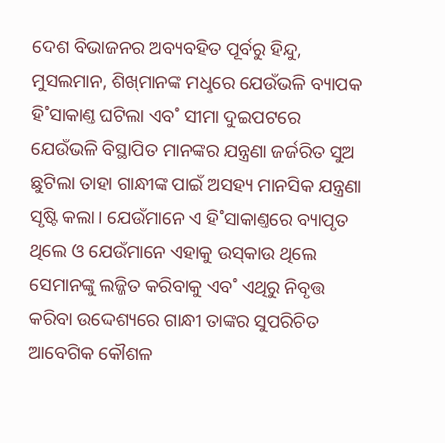ଦେଶ ବିଭାଜନର ଅବ୍ୟବହିତ ପୂର୍ବରୁ ହିନ୍ଦୁ, ମୁସଲମାନ, ଶିଖ୍‌ମାନଙ୍କ ମଧୢରେ ଯେଉଁଭଳି ବ୍ୟାପକ ହି˚ସାକାଣ୍ତ ଘଟିଲା ଏବ˚ ସୀମା ଦୁଇପଟରେ ଯେଉଁଭଳି ବିସ୍ଥାପିତ ମାନଙ୍କର ଯନ୍ତ୍ରଣା ଜର୍ଜରିତ ସୁଅ ଛୁଟିଲା ତାହା ଗାନ୍ଧୀଙ୍କ ପାଇଁ ଅସହ୍ୟ ମାନସିକ ଯନ୍ତ୍ରଣା ସୃଷ୍ଟି କଲା। ଯେଉଁମାନେ ଏ ହି˚ସାକାଣ୍ତରେ ବ୍ୟାପୃତ ଥିଲେ ଓ ଯେଉଁମାନେ ଏହାକୁ ଉସ୍‌କାଉ ଥିଲେ ସେମାନଙ୍କୁ ଲଜ୍ଜିତ କରିବାକୁ ଏବ˚ ଏଥିରୁ ନିବୃତ୍ତ କରିବା ଉଦ୍ଦେଶ୍ୟରେ ଗାନ୍ଧୀ ତାଙ୍କର ସୁପରିଚିତ ଆବେଗିକ କୌଶଳ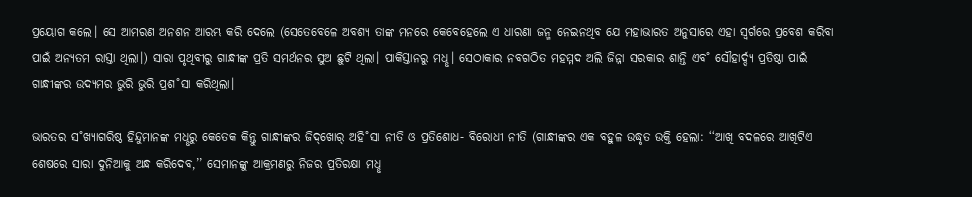ପ୍ରୟୋଗ କଲେ। ସେ ଆମରଣ ଅନଶନ ଆରମ୍ଭ କରି ଦେଲେ (ସେତେବେଳେ ଅବଶ୍ୟ ତାଙ୍କ ମନରେ କେବେହେଲେ ଏ ଧାରଣା ଜନ୍ମ ନେଇନଥିବ ଯେ ମହାଭାରତ ଅନୁସାରେ ଏହା ସ୍ବର୍ଗରେ ପ୍ରବେଶ କରିବା ପାଇଁ ଅନ୍ୟତମ ରାସ୍ତା ଥିଲା।) ସାରା ପୃଥିବୀରୁ ଗାନ୍ଧୀଙ୍କ ପ୍ରତି ସମର୍ଥନର ସୁଅ ଛୁଟି ଥିଲା। ପାକିସ୍ତାନରୁ ମଧୢ। ସେଠାକାର ନବଗଠିତ ମହମ୍ମଦ ଅଲି ଜିନ୍ନା ସରକାର ଶାନ୍ତି ଏବ˚ ସୌହାର୍ଦ୍ଦ୍ୟ ପ୍ରତିଷ୍ଠା ପାଇଁ ଗାନ୍ଧୀଙ୍କର ଉଦ୍ୟମର ଭୁରି ଭୁରି ପ୍ରଶ˚ସା କରିଥିଲା।

ଭାରତର ସ˚ଖ୍ୟାଗରିଷ୍ଠ ହିନ୍ଦୁମାନଙ୍କ ମଧୢରୁ କେତେକ କିନ୍ତୁ ଗାନ୍ଧୀଙ୍କର ଜିଦ୍‌ଖୋର‌୍‌ ଅହି˚ସା ନୀତି ଓ ପ୍ରତିଶୋଧ- ବିରୋଧୀ ନୀତି (ଗାନ୍ଧୀଙ୍କର ଏକ ବହୁଳ ଉଦ୍ଧୃତ ଉକ୍ତି ହେଲା: ‘‘ଆଖି ବଦଳରେ ଆଖିଟିଏ ଶେଷରେ ସାରା ଦୁନିଆକୁ ଅନ୍ଧ କରିଦେବ,’’ ସେମାନଙ୍କୁ ଆକ୍ରମଣରୁ ନିଜର ପ୍ରତିରକ୍ଷା ମଧୢ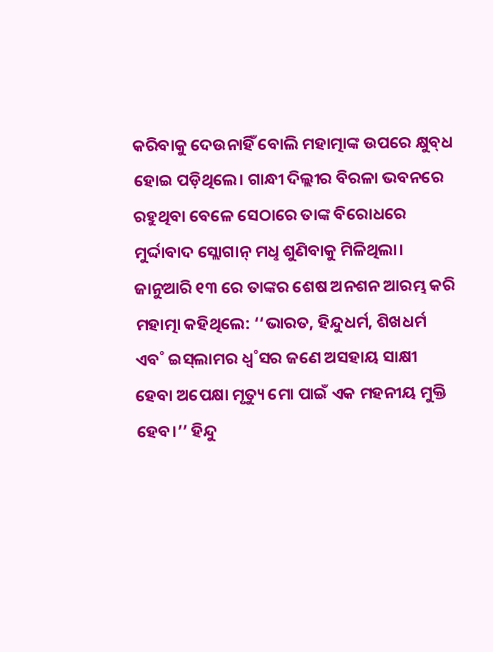କରିବାକୁ ଦେଉନାହିଁ ବୋଲି ମହାତ୍ମାଙ୍କ ଉପରେ କ୍ଷୁବ୍‌ଧ ହୋଇ ପଡ଼ିଥିଲେ। ଗାନ୍ଧୀ ଦିଲ୍ଲୀର ବିରଳା ଭବନରେ ରହୁଥିବା ବେଳେ ସେଠାରେ ତାଙ୍କ ବିରୋଧରେ ମୁର୍ଦ୍ଦାବାଦ ସ୍ଲୋଗାନ୍‌ ମଧୢ ଶୁଣିବାକୁ ମିଳିଥିଲା। ଜାନୁଆରି ୧୩ ରେ ତାଙ୍କର ଶେଷ ଅନଶନ ଆରମ୍ଭ କରି ମହାତ୍ମା କହିଥିଲେ: ‘‘ଭାରତ, ହିନ୍ଦୁଧର୍ମ, ଶିଖଧର୍ମ ଏବ˚ ଇସ୍‌ଲାମର ଧ୍ବ˚ସର ଜଣେ ଅସହାୟ ସାକ୍ଷୀ ହେବା ଅପେକ୍ଷା ମୃତ୍ୟୁ ମୋ ପାଇଁ ଏକ ମହନୀୟ ମୁକ୍ତି ହେବ।’’ ହିନ୍ଦୁ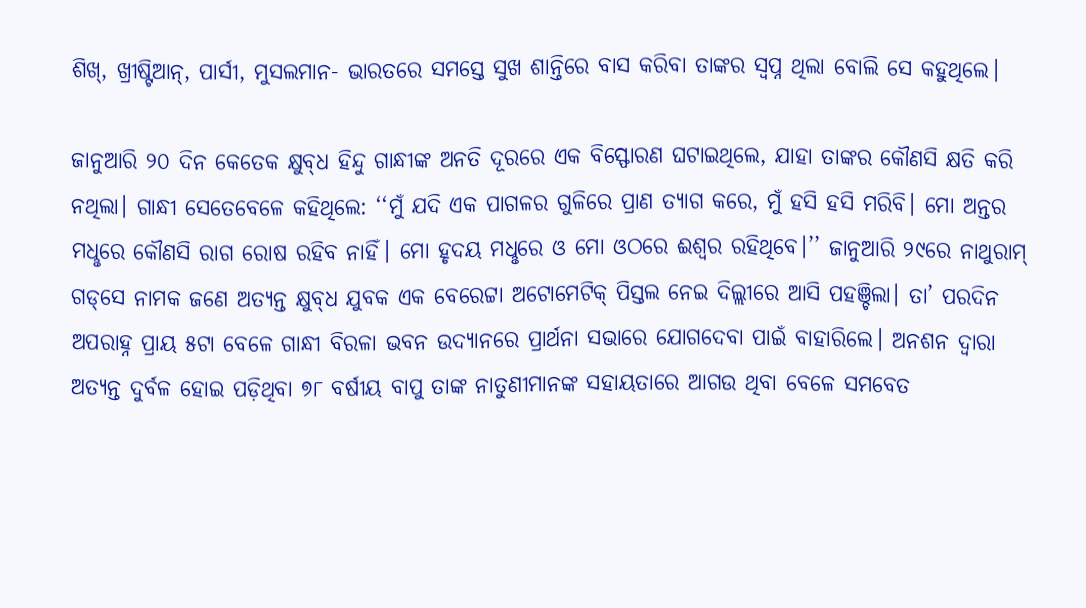ଶିଖ୍‌, ଖ୍ରୀଷ୍ଟିଆନ୍‌, ପାର୍ସୀ, ମୁସଲମାନ- ଭାରତରେ ସମସ୍ତେ ସୁଖ ଶାନ୍ତିରେ ବାସ କରିବା ତାଙ୍କର ସ୍ବପ୍ନ ଥିଲା ବୋଲି ସେ କହୁଥିଲେ।

ଜାନୁଆରି ୨୦ ଦିନ କେତେକ କ୍ଷୁବ୍‌ଧ ହିନ୍ଦୁ ଗାନ୍ଧୀଙ୍କ ଅନତି ଦୂରରେ ଏକ ବିସ୍ଫୋରଣ ଘଟାଇଥିଲେ, ଯାହା ତାଙ୍କର କୌଣସି କ୍ଷତି କରି ନଥିଲା। ଗାନ୍ଧୀ ସେତେବେଳେ କହିଥିଲେ: ‘‘ମୁଁ ଯଦି ଏକ ପାଗଳର ଗୁଳିରେ ପ୍ରାଣ ତ୍ୟାଗ କରେ, ମୁଁ ହସି ହସି ମରିବି। ମୋ ଅନ୍ତର ମଧୢରେ କୌଣସି ରାଗ ରୋଷ ରହିବ ନାହିଁ। ମୋ ହୃଦୟ ମଧୢରେ ଓ ମୋ ଓଠରେ ଈଶ୍ବର ରହିଥିବେ।’’ ଜାନୁଆରି ୨୯ରେ ନାଥୁରାମ୍‌ ଗଡ୍‌ସେ ନାମକ ଜଣେ ଅତ୍ୟନ୍ତ କ୍ଷୁବ୍‌ଧ ଯୁବକ ଏକ ବେରେଟ୍ଟା ଅଟୋମେଟିକ୍‌ ପିସ୍ତଲ ନେଇ ଦିଲ୍ଲୀରେ ଆସି ପହଞ୍ଚିଲା। ତା’ ପରଦିନ ଅପରାହ୍ନ ପ୍ରାୟ ୫ଟା ବେଳେ ଗାନ୍ଧୀ ବିରଳା ଭବନ ଉଦ୍ୟାନରେ ପ୍ରାର୍ଥନା ସଭାରେ ଯୋଗଦେବା ପାଇଁ ବାହାରିଲେ। ଅନଶନ ଦ୍ବାରା ଅତ୍ୟନ୍ତ ଦୁର୍ବଳ ହୋଇ ପଡ଼ିଥିବା ୭୮ ବର୍ଷୀୟ ବାପୁ ତାଙ୍କ ନାତୁଣୀମାନଙ୍କ ସହାୟତାରେ ଆଗଉ ଥିବା ବେଳେ ସମବେତ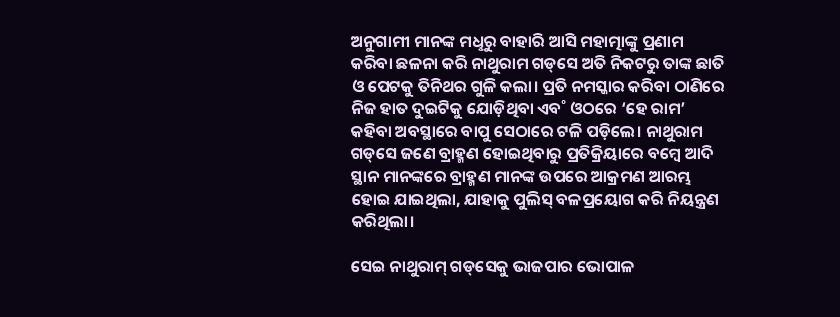ଅନୁଗାମୀ ମାନଙ୍କ ମଧୢରୁ ବାହାରି ଆସି ମହାତ୍ମାଙ୍କୁ ପ୍ରଣାମ କରିବା ଛଳନା କରି ନାଥୁରାମ ଗଡ୍‌ସେ ଅତି ନିକଟରୁ ତାଙ୍କ ଛାତି ଓ ପେଟକୁ ତିନିଥର ଗୁଳି କଲା। ପ୍ରତି ନମସ୍କାର କରିବା ଠାଣିରେ ନିଜ ହାତ ଦୁଇଟିକୁ ଯୋଡ଼ିଥିବା ଏବ˚ ଓଠରେ ‘ହେ ରାମ’ କହିବା ଅବସ୍ଥାରେ ବାପୁ ସେଠାରେ ଟଳି ପଡ଼ିଲେ। ନାଥୁରାମ ଗଡ୍‌ସେ ଜଣେ ବ୍ରାହ୍ମଣ ହୋଇଥିବାରୁ ପ୍ରତିକ୍ରିୟାରେ ବମ୍ବେ ଆଦି ସ୍ଥାନ ମାନଙ୍କରେ ବ୍ରାହ୍ମଣ ମାନଙ୍କ ଉପରେ ଆକ୍ରମଣ ଆରମ୍ଭ ହୋଇ ଯାଇଥିଲା, ଯାହାକୁ ପୁଲିସ୍‌ ବଳପ୍ରୟୋଗ କରି ନିୟନ୍ତ୍ରଣ କରିଥିଲା।

ସେଇ ନାଥୁରାମ୍‌ ଗଡ୍‌ସେକୁ ଭାଜପାର ଭୋପାଳ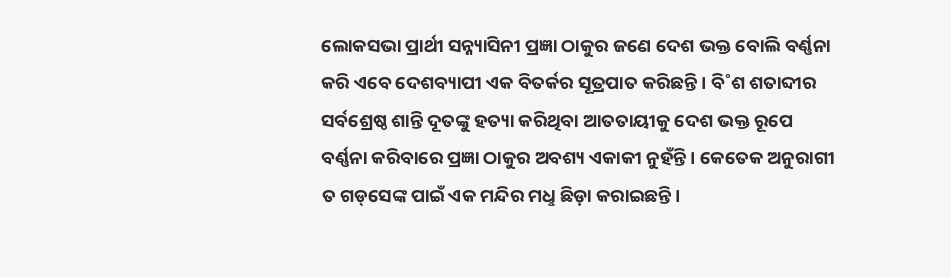ଲୋକସଭା ପ୍ରାର୍ଥୀ ସନ୍ନ୍ୟାସିନୀ ପ୍ରଜ୍ଞା ଠାକୁର ଜଣେ ଦେଶ ଭକ୍ତ ବୋଲି ବର୍ଣ୍ଣନା କରି ଏବେ ଦେଶବ୍ୟାପୀ ଏକ ବିତର୍କର ସୂତ୍ରପାତ କରିଛନ୍ତି। ବି˚ଶ ଶତାବ୍ଦୀର ସର୍ବଶ୍ରେଷ୍ଠ ଶାନ୍ତି ଦୂତଙ୍କୁ ହତ୍ୟା କରିଥିବା ଆତତାୟୀକୁ ଦେଶ ଭକ୍ତ ରୂପେ ବର୍ଣ୍ଣନା କରିବାରେ ପ୍ରଜ୍ଞା ଠାକୁର ଅବଶ୍ୟ ଏକାକୀ ନୁହଁନ୍ତି। କେତେକ ଅନୁରାଗୀ ତ ଗଡ୍‌ସେଙ୍କ ପାଇଁ ଏକ ମନ୍ଦିର ମଧୢ ଛିଡ଼ା କରାଇଛନ୍ତି।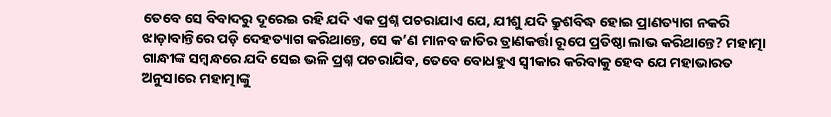ତେବେ ସେ ବିବାଦରୁ ଦୂରେଇ ରହି ଯଦି ଏକ ପ୍ରଶ୍ନ ପଚରାଯାଏ ଯେ, ଯୀଶୁ ଯଦି କ୍ରୁଶବିଦ୍ଧ ହୋଇ ପ୍ରାଣତ୍ୟାଗ ନକରି ଝାଡ଼ାବାନ୍ତିରେ ପଡ଼ି ଦେହତ୍ୟାଗ କରିଥାନ୍ତେ, ସେ କ’ଣ ମାନବ ଜାତିର ତ୍ରାଣକର୍ତ୍ତା ରୂପେ ପ୍ରତିଷ୍ଠା ଲାଭ କରିଥାନ୍ତେ? ମହାତ୍ମା ଗାନ୍ଧୀଙ୍କ ସମ୍ବନ୍ଧରେ ଯଦି ସେଇ ଭଳି ପ୍ରଶ୍ନ ପଚରାଯିବ, ତେବେ ବୋଧହୁଏ ସ୍ବୀକାର କରିବାକୁ ହେବ ଯେ ମହାଭାରତ ଅନୁସାରେ ମହାତ୍ମାଙ୍କୁ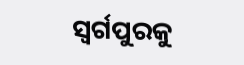ସ୍ବର୍ଗପୁରକୁ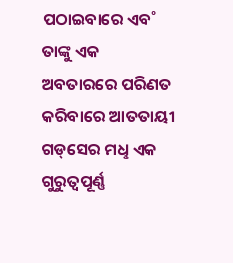ପଠାଇବାରେ ଏବ˚ ତାଙ୍କୁ ଏକ ଅବତାରରେ ପରିଣତ କରିବାରେ ଆତତାୟୀ ଗଡ୍‌ସେର ମଧୢ ଏକ ଗୁରୁତ୍ବପୂର୍ଣ୍ଣ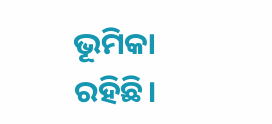ଭୂମିକା ରହିଛି।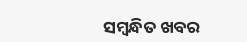ସମ୍ବନ୍ଧିତ ଖବର